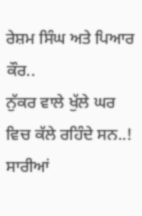ਰੇਸ਼ਮ ਸਿੰਘ ਅਤੇ ਪਿਆਰ ਕੌਰ..
ਨੁੱਕਰ ਵਾਲੇ ਖੁੱਲੇ ਘਰ ਵਿਚ ਕੱਲੇ ਰਹਿੰਦੇ ਸਨ..!
ਸਾਰੀਆਂ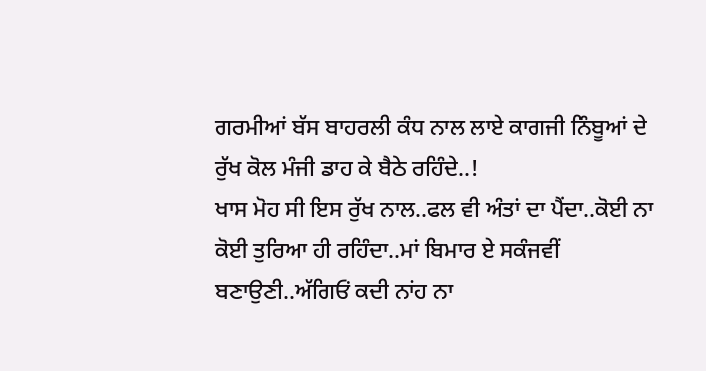ਗਰਮੀਆਂ ਬੱਸ ਬਾਹਰਲੀ ਕੰਧ ਨਾਲ ਲਾਏ ਕਾਗਜੀ ਨਿੰਬੂਆਂ ਦੇ ਰੁੱਖ ਕੋਲ ਮੰਜੀ ਡਾਹ ਕੇ ਬੈਠੇ ਰਹਿੰਦੇ..!
ਖਾਸ ਮੋਹ ਸੀ ਇਸ ਰੁੱਖ ਨਾਲ..ਫਲ ਵੀ ਅੰਤਾਂ ਦਾ ਪੈਂਦਾ..ਕੋਈ ਨਾ ਕੋਈ ਤੁਰਿਆ ਹੀ ਰਹਿੰਦਾ..ਮਾਂ ਬਿਮਾਰ ਏ ਸਕੰਜਵੀਂ ਬਣਾਉਣੀ..ਅੱਗਿਓਂ ਕਦੀ ਨਾਂਹ ਨਾ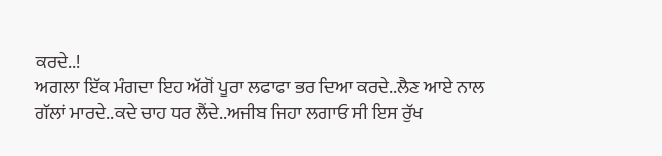ਕਰਦੇ..!
ਅਗਲਾ ਇੱਕ ਮੰਗਦਾ ਇਹ ਅੱਗੋਂ ਪੂਰਾ ਲਫਾਫਾ ਭਰ ਦਿਆ ਕਰਦੇ..ਲੈਣ ਆਏ ਨਾਲ ਗੱਲਾਂ ਮਾਰਦੇ..ਕਦੇ ਚਾਹ ਧਰ ਲੈਂਦੇ..ਅਜੀਬ ਜਿਹਾ ਲਗਾਓ ਸੀ ਇਸ ਰੁੱਖ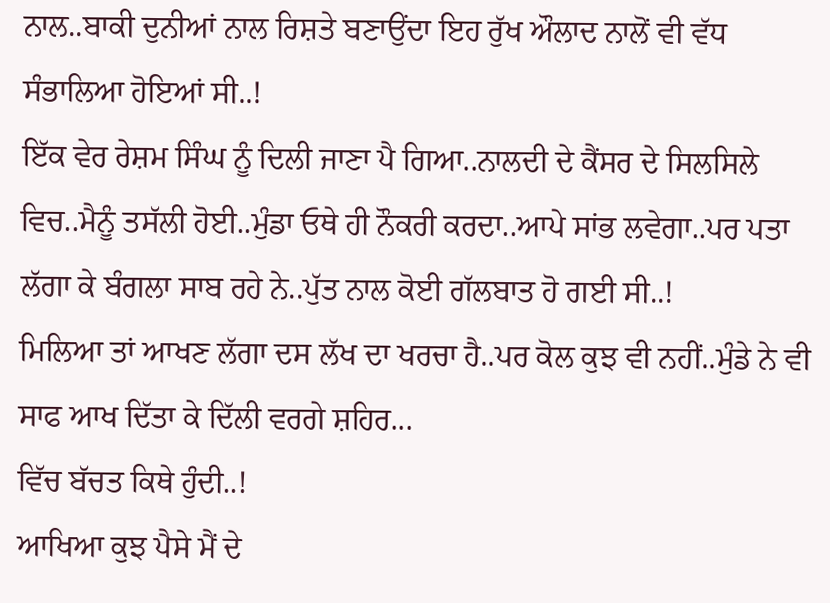ਨਾਲ..ਬਾਕੀ ਦੁਨੀਆਂ ਨਾਲ ਰਿਸ਼ਤੇ ਬਣਾਉਂਦਾ ਇਹ ਰੁੱਖ ਔਲਾਦ ਨਾਲੋਂ ਵੀ ਵੱਧ ਸੰਭਾਲਿਆ ਹੋਇਆਂ ਸੀ..!
ਇੱਕ ਵੇਰ ਰੇਸ਼ਮ ਸਿੰਘ ਨੂੰ ਦਿਲੀ ਜਾਣਾ ਪੈ ਗਿਆ..ਨਾਲਦੀ ਦੇ ਕੈਂਸਰ ਦੇ ਸਿਲਸਿਲੇ ਵਿਚ..ਮੈਨੂੰ ਤਸੱਲੀ ਹੋਈ..ਮੁੰਡਾ ਓਥੇ ਹੀ ਨੌਕਰੀ ਕਰਦਾ..ਆਪੇ ਸਾਂਭ ਲਵੇਗਾ..ਪਰ ਪਤਾ ਲੱਗਾ ਕੇ ਬੰਗਲਾ ਸਾਬ ਰਹੇ ਨੇ..ਪੁੱਤ ਨਾਲ ਕੋਈ ਗੱਲਬਾਤ ਹੋ ਗਈ ਸੀ..!
ਮਿਲਿਆ ਤਾਂ ਆਖਣ ਲੱਗਾ ਦਸ ਲੱਖ ਦਾ ਖਰਚਾ ਹੈ..ਪਰ ਕੋਲ ਕੁਝ ਵੀ ਨਹੀਂ..ਮੁੰਡੇ ਨੇ ਵੀ ਸਾਫ ਆਖ ਦਿੱਤਾ ਕੇ ਦਿੱਲੀ ਵਰਗੇ ਸ਼ਹਿਰ...
ਵਿੱਚ ਬੱਚਤ ਕਿਥੇ ਹੁੰਦੀ..!
ਆਖਿਆ ਕੁਝ ਪੈਸੇ ਮੈਂ ਦੇ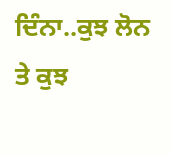ਦਿੰਨਾ..ਕੁਝ ਲੋਨ ਤੇ ਕੁਝ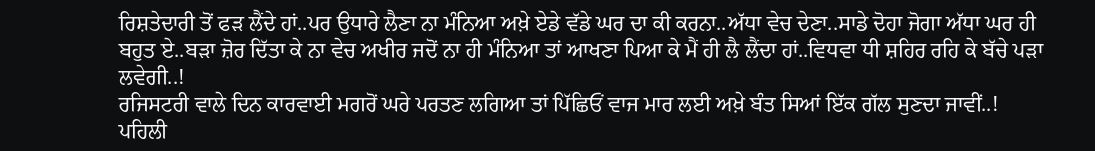ਰਿਸ਼ਤੇਦਾਰੀ ਤੋਂ ਫੜ ਲੈਂਦੇ ਹਾਂ..ਪਰ ਉਧਾਰੇ ਲੈਣਾ ਨਾ ਮੰਨਿਆ ਅਖ਼ੇ ਏਡੇ ਵੱਡੇ ਘਰ ਦਾ ਕੀ ਕਰਨਾ..ਅੱਧਾ ਵੇਚ ਦੇਣਾ..ਸਾਡੇ ਦੋਹਾ ਜੋਗਾ ਅੱਧਾ ਘਰ ਹੀ ਬਹੁਤ ਏ..ਬੜਾ ਜ਼ੋਰ ਦਿੱਤਾ ਕੇ ਨਾ ਵੇਚ ਅਖੀਰ ਜਦੋਂ ਨਾ ਹੀ ਮੰਨਿਆ ਤਾਂ ਆਖਣਾ ਪਿਆ ਕੇ ਮੈਂ ਹੀ ਲੈ ਲੈਂਦਾ ਹਾਂ..ਵਿਧਵਾ ਧੀ ਸ਼ਹਿਰ ਰਹਿ ਕੇ ਬੱਚੇ ਪੜਾ ਲਵੇਗੀ..!
ਰਜਿਸਟਰੀ ਵਾਲੇ ਦਿਨ ਕਾਰਵਾਈ ਮਗਰੋਂ ਘਰੇ ਪਰਤਣ ਲਗਿਆ ਤਾਂ ਪਿੱਛਿਓਂ ਵਾਜ ਮਾਰ ਲਈ ਅਖ਼ੇ ਬੰਤ ਸਿਆਂ ਇੱਕ ਗੱਲ ਸੁਣਦਾ ਜਾਵੀਂ..!
ਪਹਿਲੀ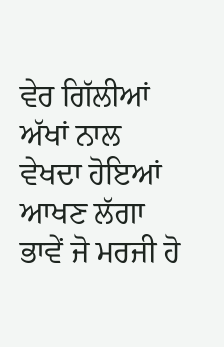ਵੇਰ ਗਿੱਲੀਆਂ ਅੱਖਾਂ ਨਾਲ ਵੇਖਦਾ ਹੋਇਆਂ ਆਖਣ ਲੱਗਾ ਭਾਵੇਂ ਜੋ ਮਰਜੀ ਹੋ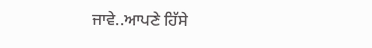ਜਾਵੇ..ਆਪਣੇ ਹਿੱਸੇ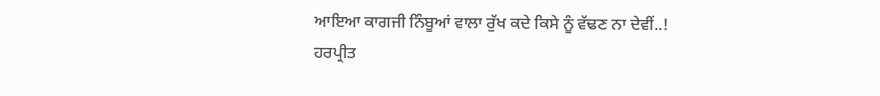ਆਇਆ ਕਾਗਜੀ ਨਿੰਬੂਆਂ ਵਾਲਾ ਰੁੱਖ ਕਦੇ ਕਿਸੇ ਨੂੰ ਵੱਢਣ ਨਾ ਦੇਵੀਂ..!
ਹਰਪ੍ਰੀਤ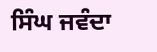ਸਿੰਘ ਜਵੰਦਾ